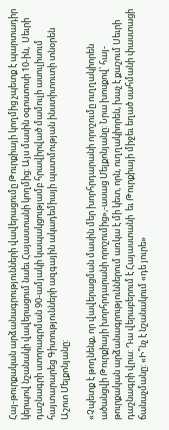Հայ-թուրքական արձանագրությունների վավերացումը Թուրքիայի կողմից չպետք է պարտադիր կերպով նշանակի վավերացում նաեւ Հայաստանի կողմից: Այս մասին օգոստոսի 10-ին,  Սեւրի դաշնագրի ստորագրման 90-ամյակի կապակցությամբ հրավիրված մամուլի ասուլիսում հայտարարեց Գիտությունների ազգային ակադեմիայի պատմության ինստիտուտի տնօրեն Աշոտ Մելքոնյանը:

«Չպետք է թողնենք, որ վավերացման մասին մեր խորհրդարանի որոշումը ուղղակիորեն ածանցվի Թուրքիայի խորհրդարանի որոշումից»,-ասաց Մելքոնյանը: Նրա խոսքով՝ հայ-թուրքական արձանագրություններում առկա է մի կետ, որն, ուղղակիորեն, խաչ է քաշում Սեւրի դաշնագրի վրա: Դա վերաբերում է Հայաստանի  եւ Թուրքիայի միջեւ եղած սահմանի փաստացի ճանաչմանը: «Ի՞նչ է նշանակում «դե յուրե»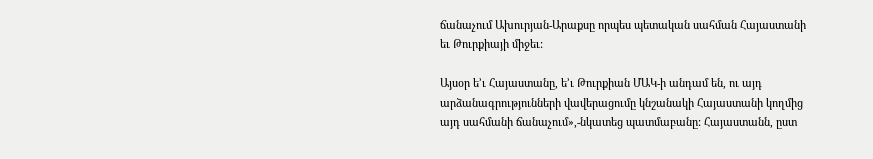ճանաչում Ախուրյան-Արաքսը որպես պետական սահման Հայաստանի եւ Թուրքիայի միջեւ:

Այսօր ե’ւ Հայաստանը, ե’ւ Թուրքիան ՄԱԿ-ի անդամ են, ու այդ արձանագրությունների վավերացումը կնշանակի Հայաստանի կողմից այդ սահմանի ճանաչում»,-նկատեց պատմաբանը: Հայաստանն, ըստ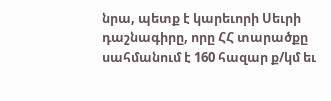նրա, պետք է կարեւորի Սեւրի դաշնագիրը, որը ՀՀ տարածքը սահմանում է 160 հազար ք/կմ եւ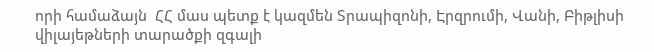որի համաձայն  ՀՀ մաս պետք է կազմեն Տրապիզոնի, Էրզրումի, Վանի, Բիթլիսի վիլայեթների տարածքի զգալի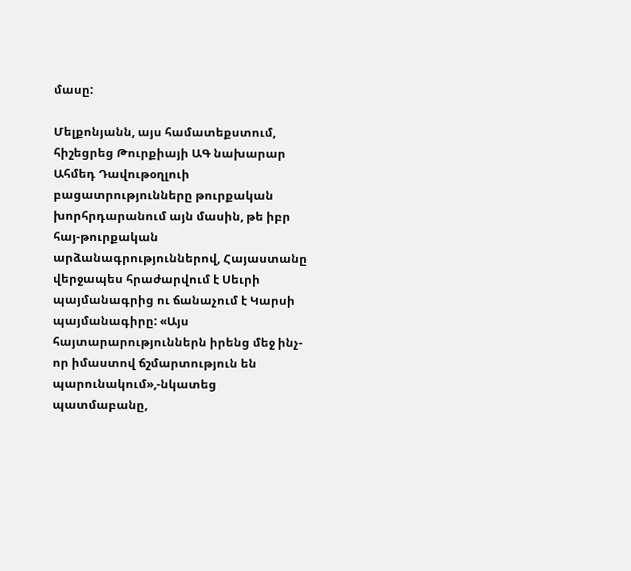մասը:

Մելքոնյանն, այս համատեքստում, հիշեցրեց Թուրքիայի ԱԳ նախարար Ահմեդ Դավութօղլուի բացատրությունները թուրքական խորհրդարանում այն մասին, թե իբր հայ-թուրքական արձանագրություններով, Հայաստանը վերջապես հրաժարվում է Սեւրի պայմանագրից ու ճանաչում է Կարսի պայմանագիրը: «Այս հայտարարություններն իրենց մեջ ինչ-որ իմաստով ճշմարտություն են պարունակում»,-նկատեց պատմաբանը,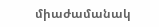միաժամանակ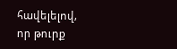հավելելով, որ թուրք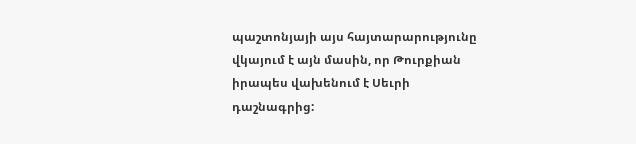պաշտոնյայի այս հայտարարությունը վկայում է այն մասին, որ Թուրքիան իրապես վախենում է Սեւրի դաշնագրից: